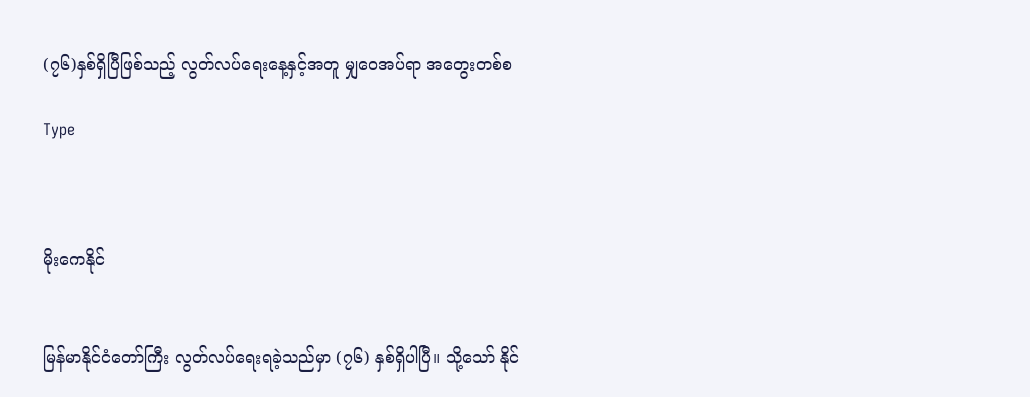(၇၆)နှစ်ရှိပြီဖြစ်သည့် လွတ်လပ်ရေးနေ့နှင့်အတူ မျှဝေအပ်ရာ အတွေးတစ်စ

Type



မိုးကေနိုင်


မြန်မာနိုင်ငံတော်ကြီး လွတ်လပ်ရေးရခဲ့သည်မှာ (၇၆) နှစ်ရှိပါပြီ။ သို့သော် နိုင်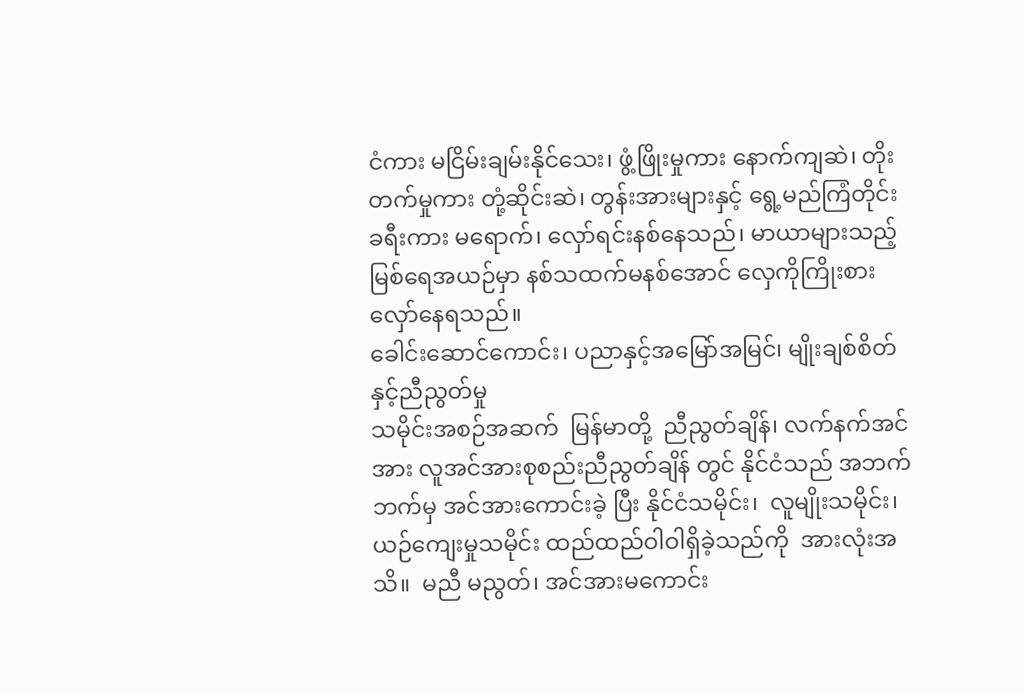ငံကား မငြိမ်းချမ်းနိုင်သေး၊ ဖွံ့ဖြိုးမှုကား နောက်ကျဆဲ၊ တိုးတက်မှုကား တုံ့ဆိုင်းဆဲ၊ တွန်းအားများနှင့် ရွေ့မည်ကြံတိုင်း ခရီးကား မရောက်၊ လှော်ရင်းနစ်နေသည်၊ မာယာများသည့်မြစ်ရေအယဉ်မှာ နစ်သထက်မနစ်အောင် လှေကိုကြိုးစား လှော်နေရသည်။
ခေါင်းဆောင်ကောင်း၊ ပညာနှင့်အမြော်အမြင်၊ မျိုးချစ်စိတ်နှင့်ညီညွတ်မှု
သမိုင်းအစဉ်အဆက်  မြန်မာတို့  ညီညွတ်ချိန်၊ လက်နက်အင်အား လူအင်အားစုစည်းညီညွတ်ချိန် တွင် နိုင်ငံသည် အဘက်ဘက်မှ အင်အားကောင်းခဲ့ ပြီး နိုင်ငံသမိုင်း၊  လူမျိုးသမိုင်း၊  ယဉ်ကျေးမှုသမိုင်း ထည်ထည်ဝါဝါရှိခဲ့သည်ကို  အားလုံးအသိ။  မညီ မညွတ်၊ အင်အားမကောင်း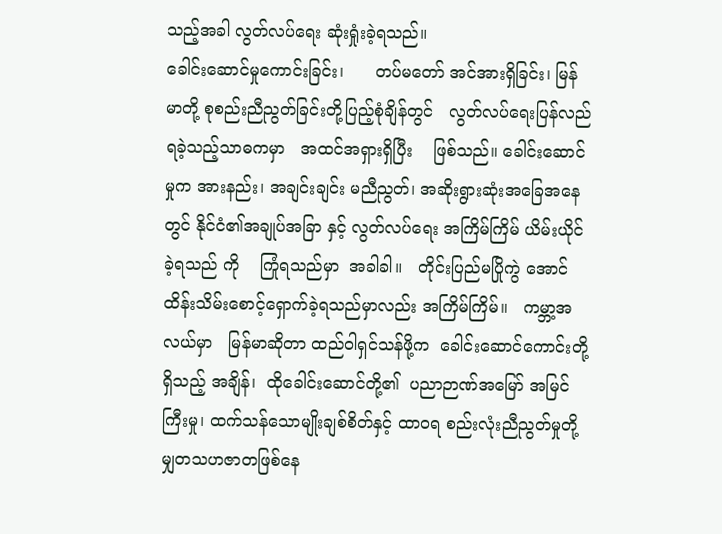သည့်အခါ လွတ်လပ်ရေး ဆုံးရှုံးခဲ့ရသည်။
ခေါင်းဆောင်မှုကောင်းခြင်း၊      တပ်မတော် အင်အားရှိခြင်း၊ မြန်မာတို့ စုစည်းညီညွတ်ခြင်းတို့ပြည့်စုံချိန်တွင်   လွတ်လပ်ရေးပြန်လည်ရခဲ့သည့်သာဓကမှာ   အထင်အရှားရှိပြီး    ဖြစ်သည်။ ခေါင်းဆောင်မှုက အားနည်း၊ အချင်းချင်း မညီညွတ်၊ အဆိုးရွားဆုံးအခြေအနေတွင် နိုင်ငံ၏အချုပ်အခြာ နှင့် လွတ်လပ်ရေး အကြိမ်ကြိမ် ယိမ်းယိုင်ခဲ့ရသည် ကို    ကြုံရသည်မှာ  အခါခါ။   တိုင်းပြည်မပြိုကွဲ အောင် ထိန်းသိမ်းစောင့်ရှောက်ခဲ့ရသည်မှာလည်း အကြိမ်ကြိမ်။   ကမ္ဘာ့အလယ်မှာ   မြန်မာဆိုတာ ထည်ဝါရှင်သန်ဖို့က  ခေါင်းဆောင်ကောင်းတို့ရှိသည့် အချိန်၊  ထိုခေါင်းဆောင်တို့၏  ပညာဉာဏ်အမြော် အမြင်ကြီးမှု၊ ထက်သန်သောမျိုးချစ်စိတ်နှင့် ထာဝရ စည်းလုံးညီညွတ်မှုတို့ မျှတသဟဇာတဖြစ်နေ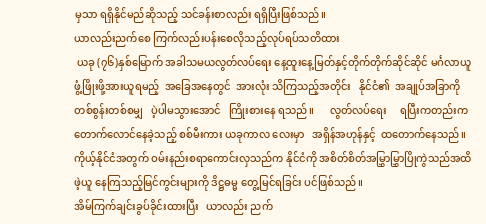မှသာ ရရှိနိုင်မည်ဆိုသည့် သင်ခန်းစာလည်း ရရှိပြီးဖြစ်သည်။
ယာလည်းညက်စေ ကြက်လည်းပန်းစေလိုသည့်လုပ်ရပ်သတိထား
 ယခု (၇၆)နှစ်မြောက် အခါသမယလွတ်လပ်ရေး နေ့ထူးနေ့မြတ်နှင့်တိုက်တိုက်ဆိုင်ဆိုင် မင်္ဂလာယူ ဖွံ့ဖြိုးဖို့အားယူရမည့်  အခြေအနေတွင်  အားလုံး သိကြသည့်အတိုင်း   နိုင်ငံ၏  အချုပ်အခြာကို တစ်စွန်းတစ်စမျှ   ပဲ့ပါမသွားအောင်   ကြိုးစားနေ ရသည်။      လွတ်လပ်ရေး     ရပြီးကတည်းက  တောက်လောင်နေခဲ့သည့် စစ်မီးကား ယခုကာလ လေးမှာ   အရှိန်အဟုန်နှင့်  ထတောက်နေသည်။ ကိုယ့်နိုင်ငံအတွက် ဝမ်းနည်းစရာကောင်းလှသည်က နိုင်ငံကို အစိတ်စိတ်အမြွှာမြွှာပြိုကွဲသည်အထိ ဖဲ့ယူ နေကြသည့်မြင်ကွင်းများကို ဒိဋ္ဌဓမ္မ တွေ့မြင်ရခြင်း ပင်ဖြစ်သည်။
အိမ်ကြက်ချင်းခွပ်ခိုင်းထားပြီး   ယာလည်း ညက်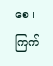စေ ၊ ကြက်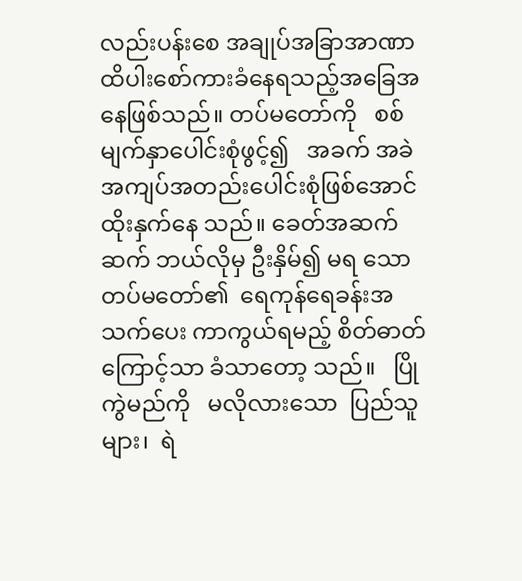လည်းပန်းစေ အချုပ်အခြာအာဏာ ထိပါးစော်ကားခံနေရသည့်အ‌ခြေအနေဖြစ်သည်။ တပ်မတော်ကို   စစ်မျက်နှာပေါင်းစုံဖွင့်၍   အခက် အခဲ အကျပ်အတည်းပေါင်းစုံဖြစ်အောင် ထိုးနှက်နေ သည်။ ခေတ်အဆက်ဆက် ဘယ်လိုမှ ဦးနှိမ်၍ မရ သော  တပ်မတော်၏  ရေကုန်ရေခန်းအသက်ပေး ကာကွယ်ရမည့် စိတ်ဓာတ်ကြောင့်သာ ခံသာတော့ သည်။   ပြိုကွဲမည်ကို   မလိုလားသော  ပြည်သူများ၊  ရဲ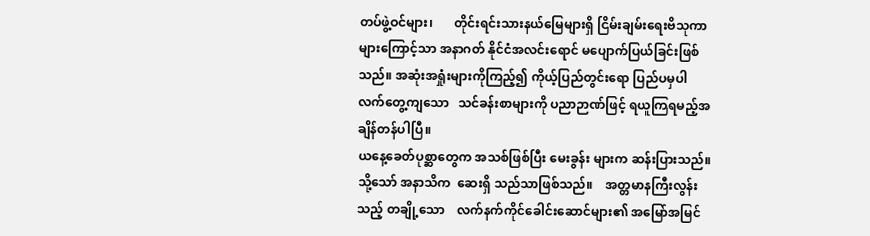တပ်ဖွဲ့ဝင်များ၊       တိုင်းရင်းသားနယ်မြေများရှိ ငြိမ်းချမ်းရေးဗိသုကာများကြောင့်သာ အနာဂတ် နိုင်ငံအလင်းရောင် မပျောက်ပြယ်ခြင်းဖြစ်သည်။ အဆုံးအရှုံးများကိုကြည့်၍ ကိုယ့်ပြည်တွင်းရော ပြည်ပမှပါ    လက်တွေ့ကျသော   သင်ခန်းစာများကို ပညာဉာဏ်ဖြင့် ရယူကြရမည့်အချိန်တန်ပါပြီ။
ယနေ့ခေတ်ပုစ္ဆာတွေက အသစ်ဖြစ်ပြီး မေးခွန်း များက ဆန်းပြားသည်။ သို့သော် အနာသိက  ဆေးရှိ သည်သာဖြစ်သည်။    အတ္တမာနကြီးလွန်းသည့် တချို့သော    လက်နက်ကိုင်ခေါင်းဆောင်များ၏ အမြော်အမြင်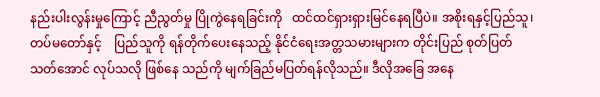နည်းပါးလွန်းမှုကြောင့် ညီညွတ်မှု ပြိုကွဲနေရခြင်းကို   ထင်ထင်ရှားရှားမြင်နေရပြီပဲ။ အစိုးရနှင့်ပြည်သူ၊   တပ်မတော်နှင့်    ပြည်သူကို ရန်တိုက်ပေးနေသည့် နိုင်ငံရေးအတ္တသမားများက တိုင်းပြည် စုတ်ပြတ်သတ်‌အောင် လုပ်သလို ဖြစ်နေ သည်ကို မျက်ခြည်မပြတ်ရန်လိုသည်။ ဒီလိုအခြေ အနေ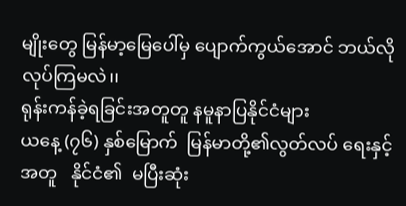မျိုးတွေ မြန်မာ့မြေပေါ်မှ ပျောက်ကွယ်အောင် ဘယ်လိုလုပ်ကြမလဲ၊၊
ရုန်းကန်ခဲ့ရခြင်းအတူတူ နမူနာပြနိုင်ငံများ
ယနေ့ (၇၆) နှစ်မြောက်  မြန်မာတို့၏လွတ်လပ် ရေးနှင့်အတူ   နိုင်ငံ၏  မပြီးဆုံး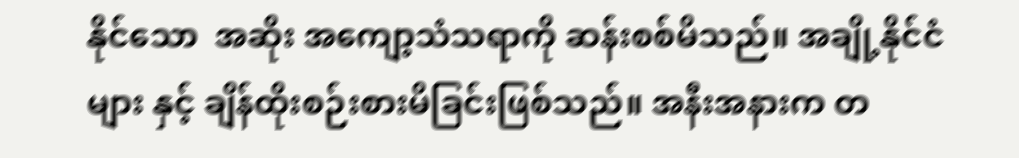နိုင်သော  အဆိုး အကျော့သံသရာကို ဆန်းစစ်မိသည်။ အချို့နိုင်ငံများ နှင့် ချိန်ထိုးစဉ်းစားမိခြင်းဖြစ်သည်။ အနီးအနားက တ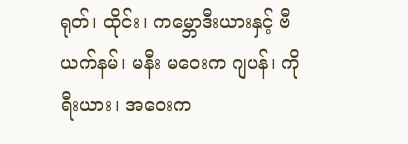ရုတ်၊ ထိုင်း၊ က‌မ္ဘောဒီးယားနှင့် ဗီယက်နမ်၊ မနီး မ‌‌ဝေးက ဂျပန်၊ ကိုရီးယား၊ အဝေးက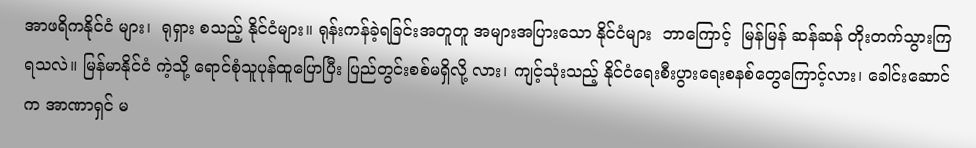အာဖရိကနိုင်ငံ များ၊  ရုရှား စသည့် နိုင်ငံများ။ ရုန်းကန်ခဲ့ရခြင်းအတူတူ အများအပြားသော နိုင်ငံများ  ဘာကြောင့်  မြန်မြန် ဆန်ဆန် တိုးတက်သွားကြရသလဲ။ မြန်မာနိုင်ငံ ကဲ့သို့ ရောင်စုံသူပုန်ထူပြောပြီး ပြည်တွင်းစစ်မရှိလို့ လား၊ ကျင့်သုံးသည့် နိုင်ငံရေးစီးပွားရေးစနစ်တွေကြောင့်လား၊ ခေါင်းဆောင်က အာဏာရှင် မ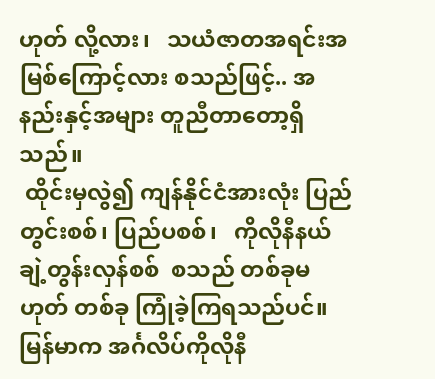ဟုတ် လို့လား၊   သယံဇာတအရင်းအမြစ်ကြောင့်လား စသည်ဖြင့်.. အနည်းနှင့်အများ တူညီတာတော့ရှိ သည်။
 ထိုင်းမှလွဲ၍ ကျန်နိုင်ငံအားလုံး ပြည်တွင်းစစ်၊ ပြည်ပစစ်၊   ကိုလိုနီနယ်ချဲ့တွန်းလှန်စစ်  စသည် တစ်ခုမဟုတ် တစ်ခု ကြုံခဲ့ကြရသည်ပင်။ မြန်မာက အင်္ဂလိပ်ကိုလိုနီ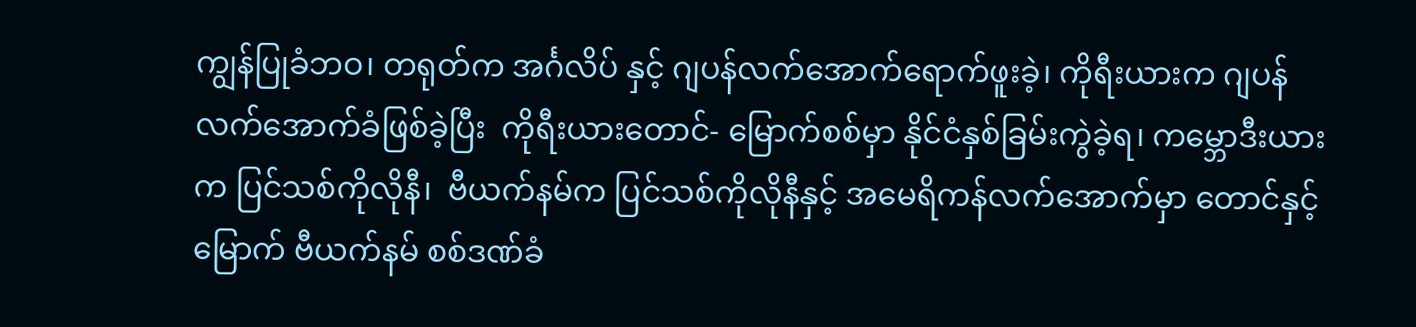ကျွန်ပြုခံဘဝ၊ တရုတ်က အင်္ဂလိပ် နှင့် ဂျပန်လက်‌အောက်ရောက်ဖူးခဲ့၊ ကိုရီးယားက ဂျပန်လက်အောက်ခံဖြစ်ခဲ့ပြီး  ကိုရီးယားတောင်- မြောက်စစ်မှာ နိုင်ငံနှစ်ခြမ်းကွဲခဲ့ရ၊ ကမ္ဘောဒီးယားက ပြင်သစ်ကိုလိုနီ၊  ဗီယက်နမ်က ပြင်သစ်ကိုလိုနီနှင့် အမေရိကန်လက်အောက်မှာ တောင်နှင့် မြောက် ဗီယက်နမ် စစ်ဒဏ်ခံ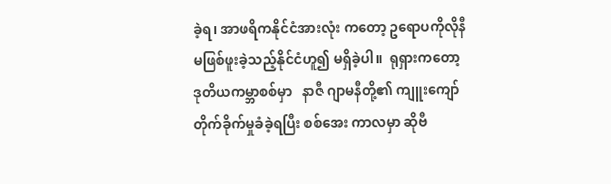ခဲ့ရ၊ အာဖရိကနိုင်ငံအားလုံး ကတော့ ဥရောပကိုလိုနီမဖြစ်ဖူးခဲ့သည့်နိုင်ငံဟူ၍ မရှိခဲ့ပါ။  ရုရှားကတော့  ဒုတိယကမ္ဘာစစ်မှာ   နာဇီ ဂျာမနီတို့၏ ကျူးကျော်တိုက်ခိုက်မှုခံခဲ့ရပြီး စစ်အေး ကာလမှာ ဆိုဗီ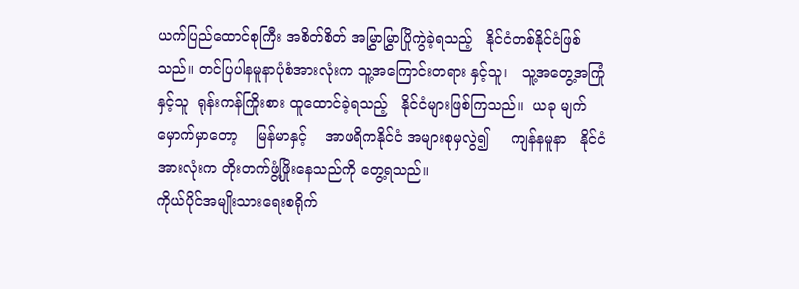ယက်ပြည်ထောင်စုကြီး အစိတ်စိတ် အမြွှာမြွှာပြိုကွဲခဲ့ရသည့်   နိုင်ငံတစ်နိုင်ငံဖြစ်သည်။ တင်ပြပါနမူနာပုံစံအားလုံးက သူ့အကြောင်းတရား နှင့်သူ၊   သူ့အတွေ့အကြုံနှင့်သူ  ရုန်းကန်ကြိုးစား ထူထောင်ခဲ့ရသည့်   နိုင်ငံများဖြစ်ကြသည်။  ယခု မျက်မှောက်မှာတော့    မြန်မာနှင့်    အာဖရိကနိုင်ငံ အများစုမှလွဲ၍     ကျန်နမူနာ   နိုင်ငံအားလုံးက တိုးတက်ဖွံ့ဖြိုးနေသည်ကို တွေ့ရသည်။
ကိုယ်ပိုင်အမျိုးသားရေးစရိုက်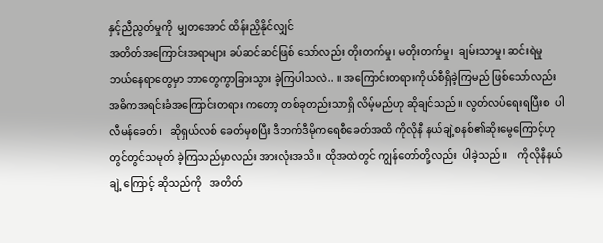နှင့်ညီညွတ်မှုကို  မျှတ‌အောင် ထိန်းညှိနိုင်လျှင်
အတိတ်အကြောင်းအရာများ ခပ်ဆင်ဆင်ဖြစ် သော်လည်း တိုးတက်မှု၊ မတိုးတက်မှု၊  ချမ်းသာမှု၊ ဆင်းရဲမှု ဘယ်နေရာတွေမှာ ဘာတွေ‌ကွာခြားသွား ခဲ့ကြပါသလဲ.. ။ အကြောင်းတရားကိုယ်စီရှိခဲ့ကြမည် ဖြစ်သော်လည်း  အဓိကအရင်းခံအကြောင်းတရား ကတော့ တစ်ခုတည်းသာရှိ လိမ့်မည်ဟု ဆိုချင်သည်။ လွတ်လပ်ရေးရပြီးစ  ပါလီမန်ခေတ်၊   ဆိုရှယ်လစ် ခေတ်မှစပြီး ဒီဘက်ဒီမိုကရေစီခေတ်အထိ ကိုလိုနီ နယ်ချဲ့စနစ်၏ဆိုးမွေကြောင့်ဟု  တွင်တွင်သမုတ် ခဲ့ကြသည်မှာလည်း အားလုံးအသိ။ ထိုအထဲတွင် ကျွန်တော်တို့လည်း  ပါခဲ့သည်။    ကိုလိုနီနယ်ချဲ့ ကြောင့် ဆိုသည်ကို   အတိတ်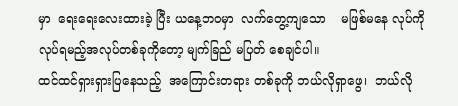မှာ  ရေးရေးလေးထားခဲ့ ပြီး ယနေ့ဘဝမှာ  လက်တွေ့ကျသော    မဖြစ်မနေ လုပ်ကို လုပ်ရမည့်အလုပ်တစ်ခုကိုတော့ မျက်ခြည် မပြတ် စေချင်ပါ။
ထင်ထင်ရှားရှားပြနေသည့်  အကြောင်းတရား တစ်ခုကို ဘယ်လိုရှာဖွေ၊  ဘယ်လို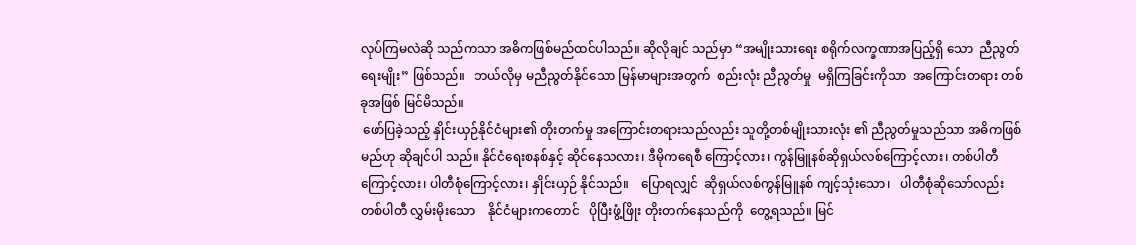လုပ်ကြမလဲဆို သည်ကသာ အဓိကဖြစ်မည်ထင်ပါသည်။ ဆိုလိုချင် သည်မှာ “အမျိုးသားရေး စရိုက်လက္ခဏာအပြည့်ရှိ‌ သော  ညီညွတ်ရေးမျိုး” ဖြစ်သည်။   ဘယ်လိုမှ မညီညွတ်နိုင်သော မြန်မာများအတွက်  စည်းလုံး ညီညွတ်မှု  မရှိကြခြင်းကိုသာ  အကြောင်းတရား တစ်ခုအဖြစ် မြင်မိသည်။
 ဖော်ပြခဲ့သည့် နှိုင်းယှဉ်နိုင်ငံများ၏ တိုးတက်မှု အကြောင်းတရားသည်လည်း သူတို့တစ်မျိုးသားလုံး ၏ ညီညွတ်မှုသည်သာ အဓိကဖြစ်မည်ဟု ဆိုချင်ပါ သည်။ နိုင်ငံရေးစနစ်နှင့် ဆိုင်နေသလား၊ ဒီမိုကရေစီ ကြောင့်လား၊ ကွန်မြူနစ်ဆိုရှယ်လစ်ကြောင့်လား၊ တစ်ပါတီကြောင့်လား၊ ပါတီစုံကြောင့်လား၊ နှိုင်းယှဉ် နိုင်သည်။    ပြောရလျှင်  ဆိုရှယ်လစ်ကွန်မြူနစ် ကျင့်သုံးသော၊   ပါတီစုံဆိုသော်လည်း  တစ်ပါတီ လွှမ်းမိုးသော    နိုင်ငံများကတောင်   ပိုပြီးဖွံ့ဖြိုး တိုးတက်နေသည်ကို  တွေ့ရသည်။ မြင်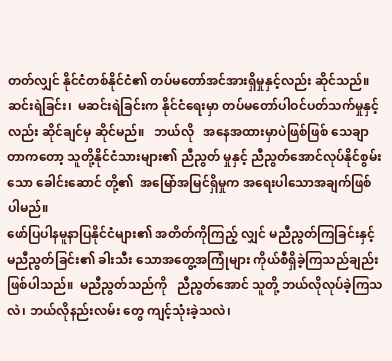တတ်လျှင် နိုင်ငံတစ်နိုင်ငံ၏ တပ်မတော်အင်အားရှိမှုနှင့်လည်း ဆိုင်သည်။ဆင်းရဲခြင်း၊  မဆင်းရဲခြင်းက နိုင်ငံရေးမှာ တပ်မတော်ပါဝင်ပတ်သက်မှုနှင့်လည်း ဆိုင်ချင်မှ ဆိုင်မည်။   ဘယ်လို   အနေအထားမှာပဲဖြစ်ဖြစ် သေချာတာကတော့ သူတို့နိုင်ငံသားများ၏ ညီညွတ် မှုနှင့် ညီညွတ်အောင်လုပ်နိုင်စွမ်းသော ခေါင်းဆောင် တို့၏  အမြော်အမြင်ရှိမှုက အရေးပါသောအချက်ဖြစ် ပါမည်။
ဖော်ပြပါနမူနာပြနိုင်ငံများ၏ အတိတ်ကိုကြည့် လျှင် မညီညွတ်ကြခြင်းနှင့် မညီညွတ်ခြင်း၏ ခါးသီး သောအတွေ့အကြုံများ ကိုယ်စီရှိခဲ့ကြသည်ချည်း ဖြစ်ပါသည်။  မညီညွတ်သည်ကို   ညီညွတ်အောင် သူတို့ ဘယ်လိုလုပ်ခဲ့ကြသလဲ၊ ဘယ်လိုနည်းလမ်း တွေ ကျင့်သုံးခဲ့သလဲ၊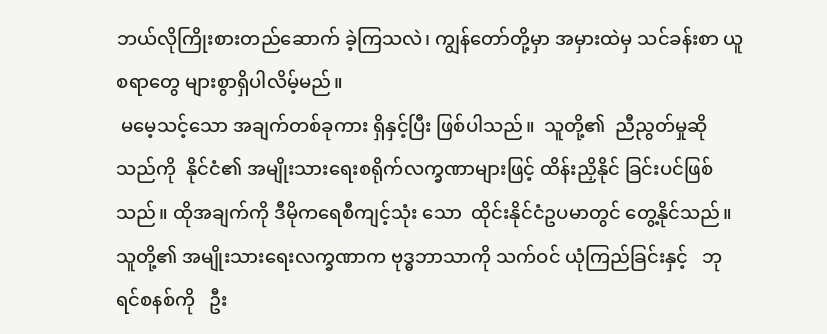ဘယ်လိုကြိုးစားတည်ဆောက် ခဲ့ကြသလဲ၊ ကျွန်တော်တို့မှာ အမှားထဲမှ သင်ခန်းစာ ယူစရာတွေ များစွာရှိပါလိမ့်မည်။
 မမေ့သင့်သော အချက်တစ်ခုကား ရှိနှင့်ပြီး ဖြစ်ပါသည်။  သူတို့၏  ညီညွတ်မှုဆိုသည်ကို  နိုင်ငံ၏ အမျိုးသားရေးစရိုက်လက္ခဏာများဖြင့် ထိန်းညှိနိုင် ခြင်းပင်ဖြစ်သည်။ ထိုအချက်ကို ဒီမိုကရေစီကျင့်သုံး သော  ထိုင်းနိုင်ငံဥပမာ‌တွင် တွေ့နိုင်သည်။ သူတို့၏ အမျိုးသားရေးလက္ခဏာက ဗုဒ္ဓဘာသာကို သက်ဝင် ယုံကြည်ခြင်းနှင့်   ဘုရင်စနစ်ကို   ဦး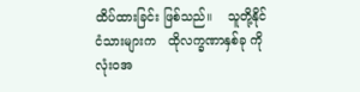ထိပ်ထားခြင်း ဖြစ်သည်။    သူတို့နိုင်ငံသားများက   ထိုလက္ခဏာနှစ်ခု ကို     လုံးဝအ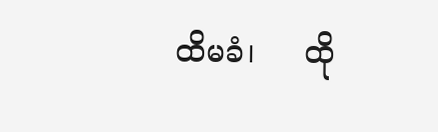ထိမခံ၊     ထို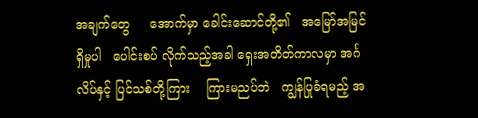အချက်တွေ‌     အောက်မှာ ခေါင်းဆောင်တို့၏   အမြော်အမြင်ရှိမှုပါ   ပေါင်းစပ် လိုက်သည့်အခါ ရှေးအတိတ်ကာလမှာ အင်္ဂလိပ်နှင့် ပြင်သစ်တို့ကြား    ကြားမညပ်ဘဲ   ကျွန်ပြုခံရမည့် အ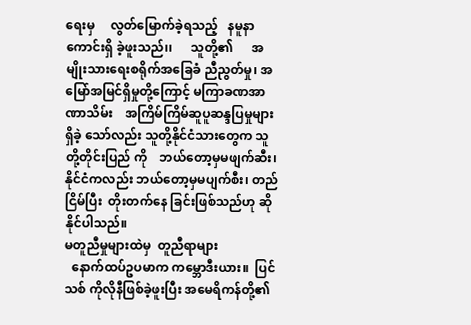ရေးမှ     လွတ်မြောက်ခဲ့ရသည့်   နမူနာကောင်းရှိ ခဲ့ဖူးသည်၊၊      သူတို့၏      အမျိုးသားရေးစရိုက်အခြေခံ ညီညွတ်မှု၊ အမြော်အမြင်ရှိမှုတို့ကြောင့် မကြာခဏအာဏာသိမ်း    အကြိမ်ကြိမ်ဆူပူဆန္ဒပြမှုများရှိခဲ့ သော်လည်း သူတို့နိုင်ငံသားတွေက သူတို့တိုင်းပြည် ကို    ဘယ်တော့မှမဖျက်ဆီး၊     နိုင်ငံကလည်း ဘယ်တော့မှမပျက်စီး၊ တည်ငြိမ်ပြီး  တိုးတက်နေ ခြင်းဖြစ်သည်ဟု ဆိုနိုင်ပါသည်။
မတူညီမှုများထဲမှ  တူညီရာများ
  နောက်ထပ်ဥပမာက ကမ္ဘောဒီးယား။  ပြင်သစ် ကိုလိုနီဖြစ်ခဲ့ဖူးပြီး အမေရိကန်တို့၏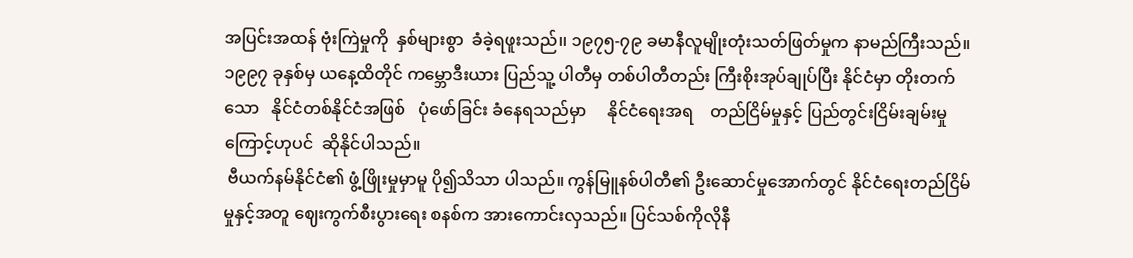အပြင်းအထန် ဗုံးကြဲမှုကို  နှစ်များစွာ  ခံခဲ့ရဖူးသည်၊၊ ၁၉၇၅-၇၉ ခမာနီလူမျိုးတုံးသတ်ဖြတ်မှုက နာမည်ကြီးသည်။ ၁၉၉၇ ခုနှစ်မှ ယနေ့ထိတိုင် ကမ္ဘောဒီးယား ပြည်သူ့ ပါတီမှ တစ်ပါတီတည်း ကြီးစိုးအုပ်ချုပ်ပြီး နိုင်ငံမှာ တိုးတက်သော   နိုင်ငံတစ်နိုင်ငံအဖြစ်   ပုံဖော်ခြင်း ခံနေရသည်မှာ     နိုင်ငံရေးအရ    တည်ငြိမ်မှုနှင့် ပြည်တွင်းငြိမ်းချမ်းမှုကြောင့်ဟုပင်  ဆိုနိုင်ပါသည်။
 ဗီယက်နမ်နိုင်ငံ၏ ဖွံ့ဖြိုးမှုမှာမူ ပို၍သိသာ ပါသည်။ ကွန်မြူနစ်ပါတီ၏ ဦးဆောင်မှုအောက်တွင် နိုင်ငံရေးတည်ငြိမ်မှုနှင့်အတူ ဈေးကွက်စီးပွားရေး စနစ်က အားကောင်းလှသည်။ ပြင်သစ်ကိုလိုနီ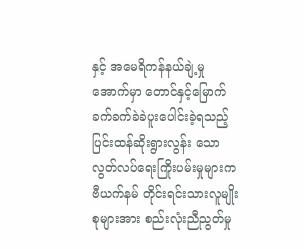နှင့် အမေရိကန်နယ်ချဲ့မှုအောက်မှာ တောင်နှင့်မြောက်  ခက်ခက်ခဲခဲပူးပေါင်းခဲ့ရသည့် ပြင်းထန်ဆိုးရွားလွန်း သော  လွတ်လပ်ရေးကြိုးပမ်းမှုများက  ဗီယက်နမ် တိုင်းရင်းသားလူမျိုးစုများအား စည်းလုံးညီညွတ်မှု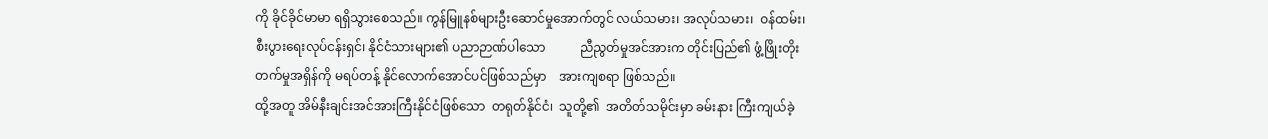ကို ခိုင်ခိုင်မာမာ ရရှိသွားစေသည်။ ကွန်မြူနစ်များဦးဆောင်မှုအောက်တွင် လယ်သမား၊ အလုပ်သမား၊  ဝန်ထမ်း၊  စီးပွားရေးလုပ်ငန်းရှင်၊ နိုင်ငံသားများ၏ ပညာဉာဏ်ပါသော           ညီညွတ်မှုအင်အားက တိုင်းပြည်၏ ဖွံ့ဖြိုးတိုးတက်မှုအရှိန်ကို မရပ်တန့် နိုင်လောက်အောင်ပင်ဖြစ်သည်မှာ    အားကျစရာ ဖြစ်သည်။
ထို့အတူ အိမ်နီးချင်းအင်အားကြီးနိုင်ငံဖြစ်သော  တရုတ်နိုင်ငံ၊  သူတို့၏  အတိတ်သမိုင်းမှာ ခမ်းနား ကြီးကျယ်ခဲ့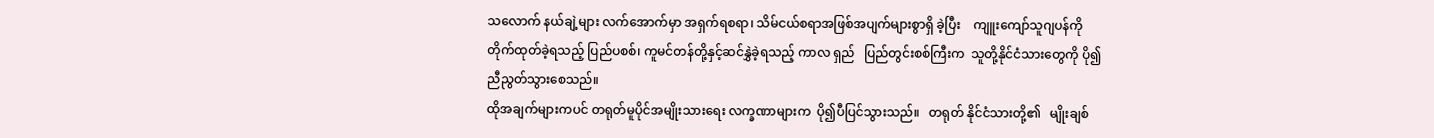သလောက် နယ်ချဲ့များ လက်အောက်မှာ အရှက်ရစရာ၊ သိမ်ငယ်စရာအဖြစ်အပျက်များစွာရှိ ခဲ့ပြီး    ကျူးကျော်သူဂျပန်ကို  တိုက်ထုတ်ခဲ့ရသည့် ပြည်ပစစ်၊ ကူမင်တန်တို့နှင့်ဆင်နွှဲခဲ့ရသည့် ကာလ ရှည်   ပြည်တွင်းစစ်ကြီးက  သူတို့နိုင်ငံသားတွေကို ပို၍ညီညွတ်သွားစေသည်။
ထိုအချက်များကပင် တရုတ်မူပိုင်အမျိုးသားရေး လက္ခဏာများက  ပို၍ပီပြင်သွားသည်။   တရုတ် နိုင်ငံသားတို့၏   မျိုးချစ်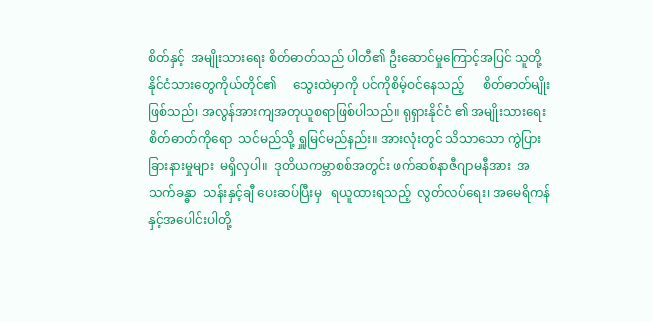စိတ်နှင့်  အမျိုးသားရေး စိတ်ဓာတ်သည် ပါတီ၏ ဦးဆောင်မှုကြောင့်အပြင် သူတို့နိုင်ငံသားတွေကိုယ်တိုင်၏     သွေးထဲမှာကို ပင်ကိုစိမ့်ဝင်နေသည့်      စိတ်ဓာတ်မျိုးဖြစ်သည်၊ အလွန်အားကျအတုယူစရာဖြစ်ပါသည်။ ရုရှားနိုင်ငံ ၏ အမျိုးသားရေးစိတ်ဓာတ်ကိုရော  သင်မည်သို့ ရှူမြင်မည်နည်း။ အားလုံးတွင် သိသာသော ကွဲပြား ခြားနားမှုများ  မရှိလှပါ။  ဒုတိယကမ္ဘာစစ်အတွင်း ဖက်ဆစ်နာဇီဂျာမနီအား  အသက်ခန္ဓာ  သန်းနှင့်ချီ ပေးဆပ်ပြီးမှ   ရယူထားရသည့်  လွတ်လပ်ရေး၊ အမေရိကန်နှင့်အပေါင်းပါတို့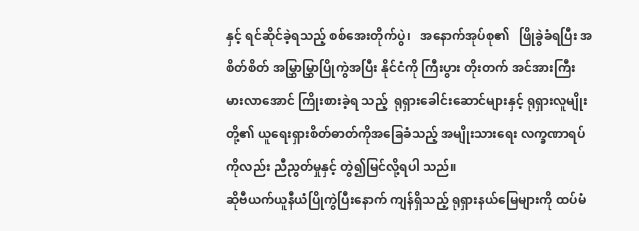နှင့် ရင်ဆိုင်ခဲ့ရသည့် စစ်အေးတိုက်ပွဲ၊   အနောက်အုပ်စု၏   ဖြိုခွဲခံရပြီး အစိတ်စိတ် အမြွှာမြွှာပြိုကွဲအပြီး နိုင်ငံကို ကြီးပွား တိုးတက် အင်အားကြီးမားလာအောင် ကြိုးစားခဲ့ရ သည့်  ရုရှားခေါင်းဆောင်များနှင့် ရုရှားလူမျိုးတို့၏ ယူရေးရှားစိတ်ဓာတ်ကိုအခြေခံသည့် အမျိုးသားရေး လက္ခဏာရပ်ကိုလည်း ညီညွတ်မှုနှင့် တွဲ၍မြင်လို့ရပါ သည်။
ဆိုဗီယက်ယူနီယံပြိုကွဲပြီးနောက် ကျန်ရှိသည့် ရုရှားနယ်မြေများကို ထပ်မံ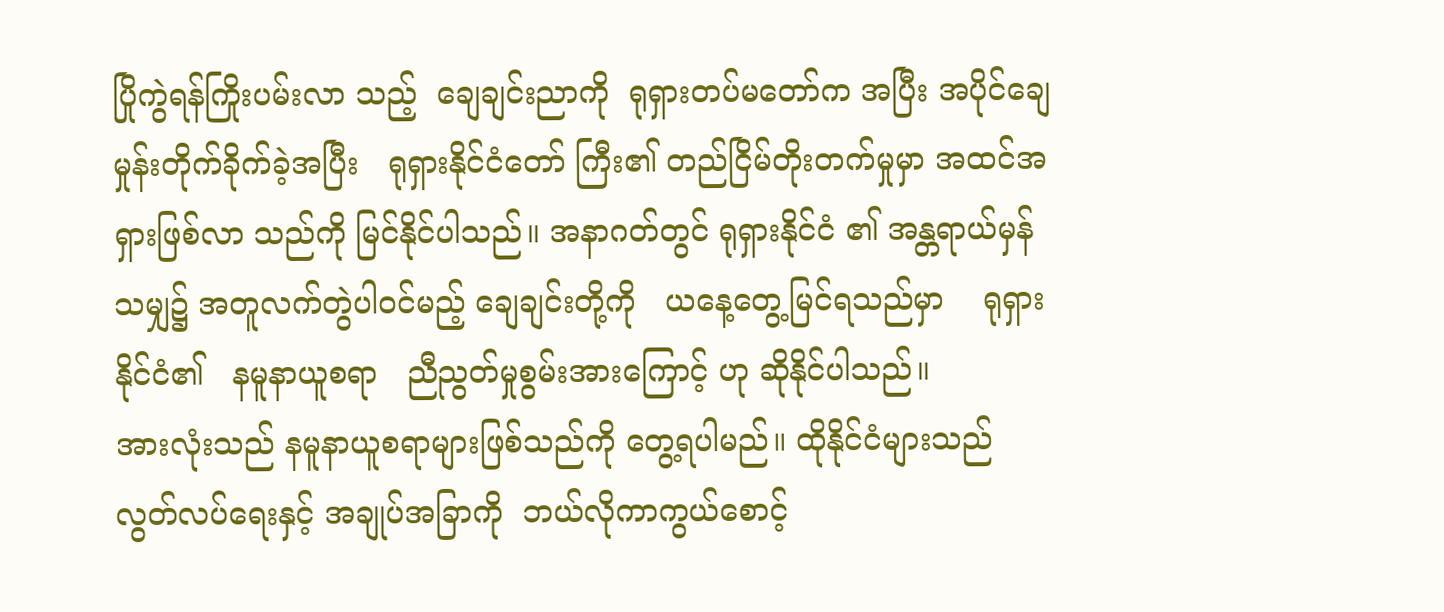ပြိုကွဲရန်ကြိုးပမ်းလာ သည့်  ချေချင်းညာကို  ရုရှားတပ်မတော်က အပြီး အပိုင်ချေမှုန်းတိုက်ခိုက်ခဲ့အပြီး   ရုရှားနိုင်ငံတော် ကြီး၏ တည်ငြိမ်တိုးတက်မှုမှာ အထင်အရှားဖြစ်လာ သည်ကို မြင်နိုင်ပါသည်။ အနာဂတ်တွင် ရုရှားနိုင်ငံ ၏ အန္တရာယ်မှန်သမျှ၌ အတူလက်တွဲပါဝင်မည့် ချေချင်းတို့ကို   ယနေ့တွေ့မြင်ရသည်မှာ    ရုရှား နိုင်ငံ၏   နမူနာယူစရာ   ညီညွတ်မှုစွမ်းအားကြောင့် ဟု ဆိုနိုင်ပါသည်။
အားလုံးသည် နမူနာယူစရာများဖြစ်သည်ကို တွေ့ရပါမည်။ ထိုနိုင်ငံများသည် လွတ်လပ်ရေးနှင့် အချုပ်အခြာကို  ဘယ်လိုကာကွယ်စောင့်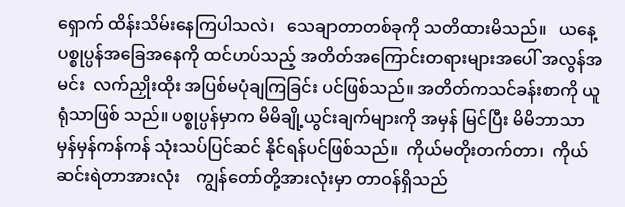ရှောက် ထိန်းသိမ်းနေကြပါသလဲ၊   သေချာတာတစ်ခုကို သတိထားမိသည်။   ယနေ့  ပစ္စုပ္ပန်အခြေအနေကို ထင်ဟပ်သည့် အတိတ်အကြောင်းတရားများအပေါ် အလွန်အမင်း  လက်ညှိုးထိုး အပြစ်မပုံချကြခြင်း ပင်ဖြစ်သည်။ အတိတ်ကသင်ခန်းစာကို ယူရုံသာဖြစ် သည်။ ပစ္စုပ္ပန်မှာက မိမိချို့ယွင်းချက်များကို အမှန် မြင်ပြီး မိမိဘာသာ  မှန်မှန်ကန်ကန် သုံးသပ်ပြင်ဆင် နိုင်ရန်ပင်ဖြစ်သည်။  ကိုယ်မတိုးတက်တာ၊  ကိုယ် ဆင်းရဲတာအားလုံး    ကျွန်တော်တို့အားလုံးမှာ တာဝန်ရှိသည်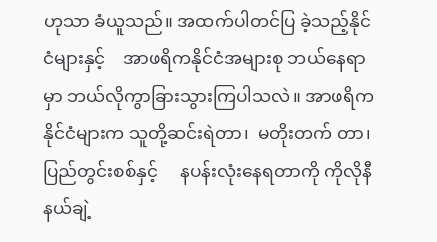ဟုသာ ခံယူသည်။ အထက်ပါတင်ပြ ခဲ့သည့်နိုင်ငံများနှင့်    အာဖရိကနိုင်ငံအများစု ဘယ်‌နေရာမှာ ဘယ်လိုကွာခြားသွားကြပါသလဲ။ အာဖရိကနိုင်ငံများက သူတို့ဆင်းရဲတာ၊  မတိုးတက် တာ၊      ပြည်တွင်းစစ်နှင့်     နပန်းလုံးနေရတာကို ကိုလိုနီနယ်ချဲ့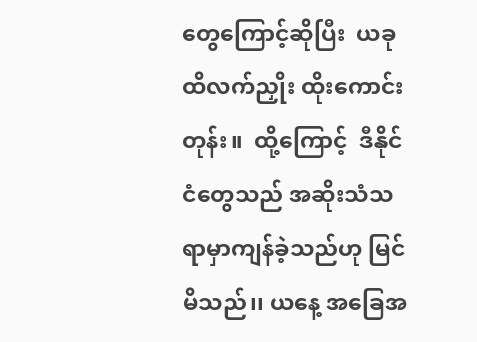တွေကြောင့်ဆိုပြီး  ယခုထိလက်ညှိုး ထိုးကောင်းတုန်း။  ထို့ကြောင့်  ဒီနိုင်ငံတွေသည် အဆိုးသံသရာမှာကျန်ခဲ့သည်ဟု မြင်မိသည်၊၊ ယနေ့ အခြေအ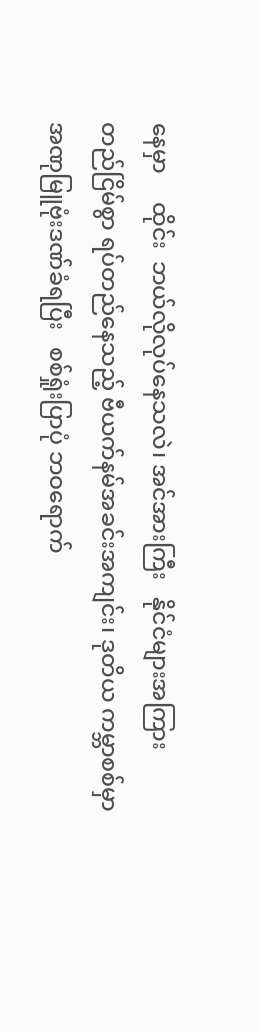နေမှာ     ထိုင်း  ဘယ်လိုလုပ်နေသလဲ၊ အင်အားကြီး   နိုင်ငံများအကြား     တည်ငြိမ်စွာ ရပ်တည်နေသည့် ဗီယက်နမ်အခင်းအကျင်း၊ ဒုတိယ ကမ္ဘာစစ်မှာ   အဏုမြူဗုံးဒဏ်ခံရပြီး   စစ်ရှုံးပြာပုံ ဘဝရောက်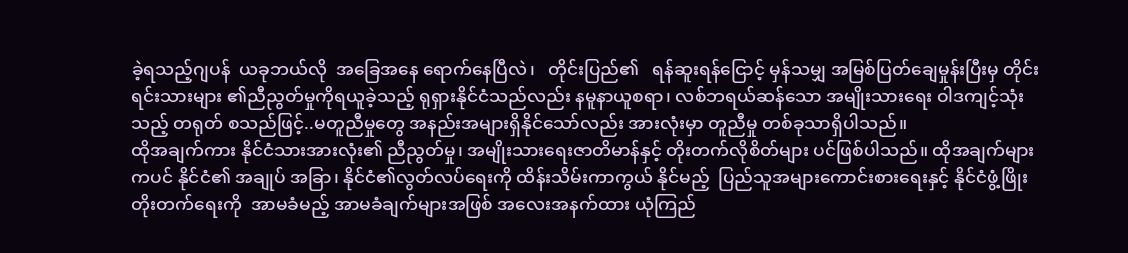ခဲ့ရသည့်ဂျပန်  ယခုဘယ်လို  အခြေအနေ ရောက်နေပြီလဲ၊   တိုင်းပြည်၏   ရန်ဆူးရန်ငြောင့် မှန်သမျှ အမြစ်ပြတ်ချေမှုန်းပြီးမှ တိုင်းရင်းသားများ ၏ညီညွတ်မှုကိုရယူခဲ့သည့် ရုရှားနိုင်ငံသည်လည်း နမူနာယူစရာ၊ လစ်ဘရယ်ဆန်သော အမျိုးသားရေး ဝါဒကျင့်သုံးသည့် တရုတ် စသည်ဖြင့်..မတူညီမှုတွေ အနည်းအများရှိနိုင်သော်လည်း အားလုံးမှာ တူညီမှု တစ်ခုသာရှိပါသည်။
ထိုအချက်ကား နိုင်ငံသားအားလုံး၏ ညီညွတ်မှု၊ အမျိုးသားရေးဇာတိမာန်နှင့် တိုးတက်လိုစိတ်များ ပင်ဖြစ်ပါသည်။ ထိုအချက်များကပင် နိုင်ငံ၏ အချုပ် အခြာ၊ နိုင်ငံ၏လွတ်လပ်ရေးကို ထိန်းသိမ်းကာကွယ် နိုင်မည့်  ပြည်သူအများကောင်းစားရေးနှင့် နိုင်ငံဖွံ့ဖြိုး တိုးတက်ရေးကို  အာမခံမည့် အာမခံချက်များအဖြစ် အလေးအနက်ထား ယုံကြည်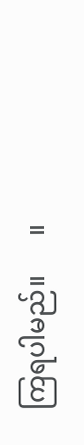ကြရပါမည်။      ။